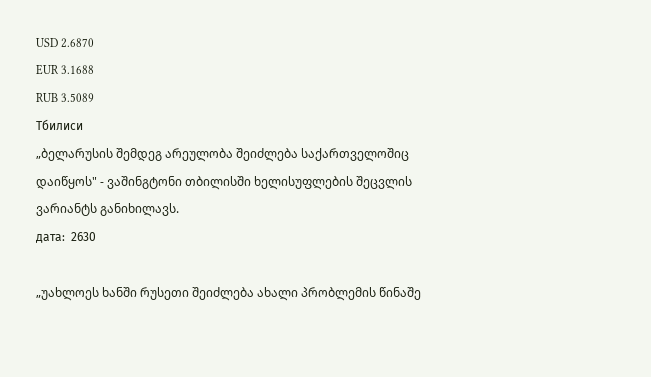USD 2.6870
EUR 3.1688
RUB 3.5089
Тбилиси
„ბელარუსის შემდეგ არეულობა შეიძლება საქართველოშიც დაიწყოს" - ვაშინგტონი თბილისში ხელისუფლების შეცვლის ვარიანტს განიხილავს.
дата:  2630

„უახლოეს ხანში რუსეთი შეიძლება ახალი პრობლემის წინაშე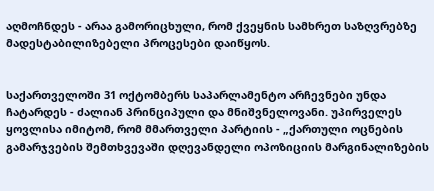აღმოჩნდეს - არაა გამორიცხული, რომ ქვეყნის სამხრეთ საზღვრებზე მადესტაბილიზებელი პროცესები დაიწყოს.


საქართველოში 31 ოქტომბერს საპარლამენტო არჩევნები უნდა ჩატარდეს - ძალიან პრინციპული და მნიშვნელოვანი. უპირველეს ყოვლისა იმიტომ, რომ მმართველი პარტიის - „ქართული ოცნების გამარჯვების შემთხვევაში დღევანდელი ოპოზიციის მარგინალიზების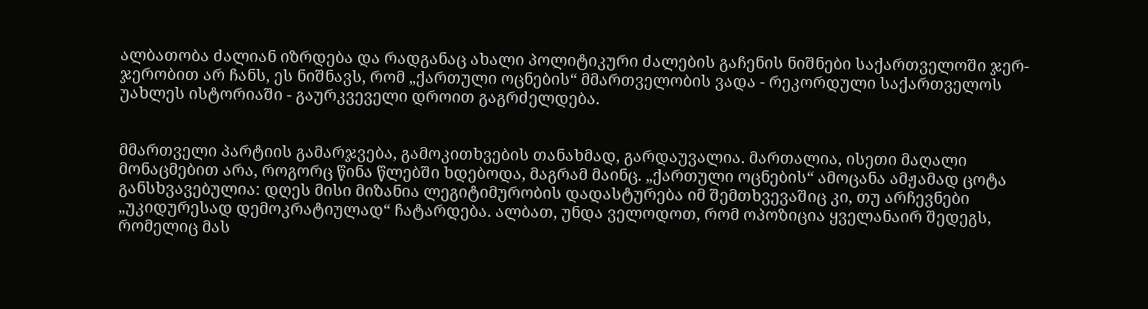ალბათობა ძალიან იზრდება და რადგანაც ახალი პოლიტიკური ძალების გაჩენის ნიშნები საქართველოში ჯერ-ჯერობით არ ჩანს, ეს ნიშნავს, რომ „ქართული ოცნების“ მმართველობის ვადა - რეკორდული საქართველოს უახლეს ისტორიაში - გაურკვეველი დროით გაგრძელდება.


მმართველი პარტიის გამარჯვება, გამოკითხვების თანახმად, გარდაუვალია. მართალია, ისეთი მაღალი მონაცმებით არა, როგორც წინა წლებში ხდებოდა, მაგრამ მაინც. „ქართული ოცნების“ ამოცანა ამჟამად ცოტა განსხვავებულია: დღეს მისი მიზანია ლეგიტიმურობის დადასტურება იმ შემთხვევაშიც კი, თუ არჩევნები „უკიდურესად დემოკრატიულად“ ჩატარდება. ალბათ, უნდა ველოდოთ, რომ ოპოზიცია ყველანაირ შედეგს, რომელიც მას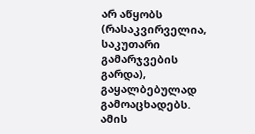არ აწყობს (რასაკვირველია, საკუთარი გამარჯვების გარდა), გაყალბებულად გამოაცხადებს. ამის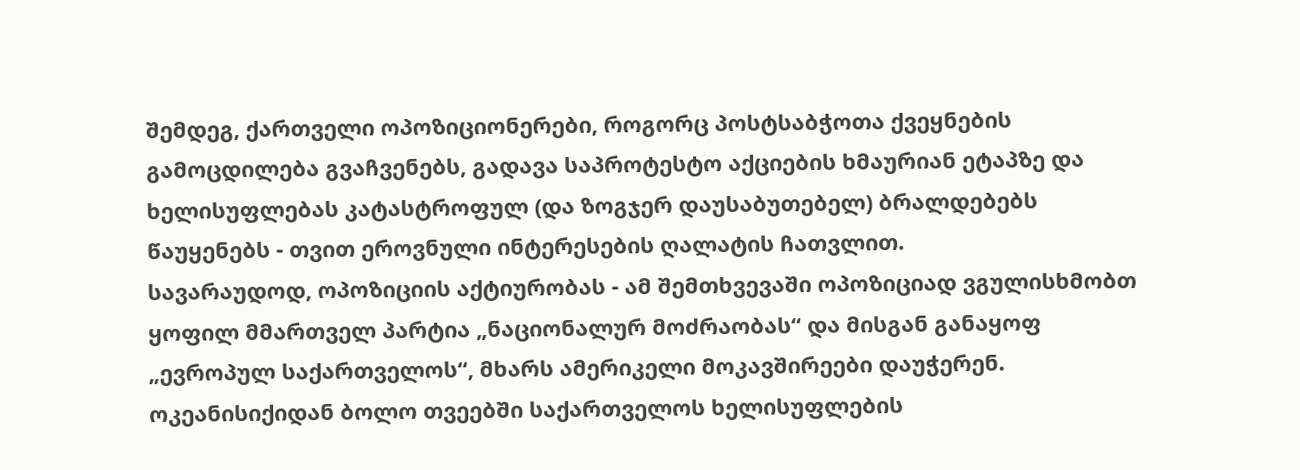შემდეგ, ქართველი ოპოზიციონერები, როგორც პოსტსაბჭოთა ქვეყნების გამოცდილება გვაჩვენებს, გადავა საპროტესტო აქციების ხმაურიან ეტაპზე და ხელისუფლებას კატასტროფულ (და ზოგჯერ დაუსაბუთებელ) ბრალდებებს წაუყენებს - თვით ეროვნული ინტერესების ღალატის ჩათვლით.
სავარაუდოდ, ოპოზიციის აქტიურობას - ამ შემთხვევაში ოპოზიციად ვგულისხმობთ ყოფილ მმართველ პარტია „ნაციონალურ მოძრაობას“ და მისგან განაყოფ „ევროპულ საქართველოს“, მხარს ამერიკელი მოკავშირეები დაუჭერენ. ოკეანისიქიდან ბოლო თვეებში საქართველოს ხელისუფლების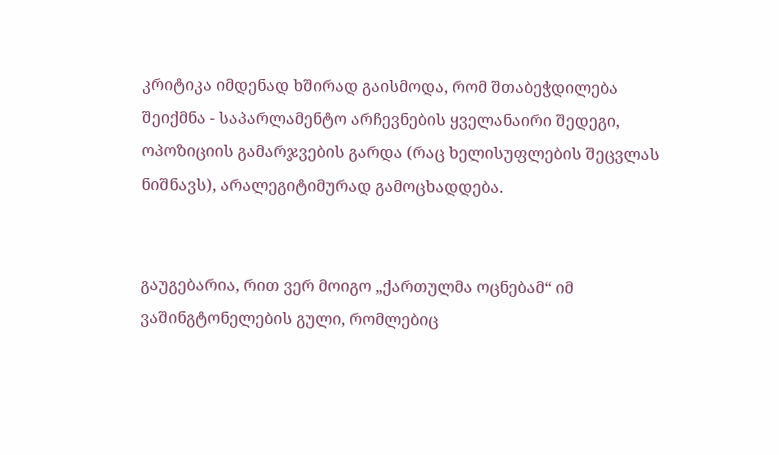კრიტიკა იმდენად ხშირად გაისმოდა, რომ შთაბეჭდილება შეიქმნა - საპარლამენტო არჩევნების ყველანაირი შედეგი, ოპოზიციის გამარჯვების გარდა (რაც ხელისუფლების შეცვლას ნიშნავს), არალეგიტიმურად გამოცხადდება.


გაუგებარია, რით ვერ მოიგო „ქართულმა ოცნებამ“ იმ ვაშინგტონელების გული, რომლებიც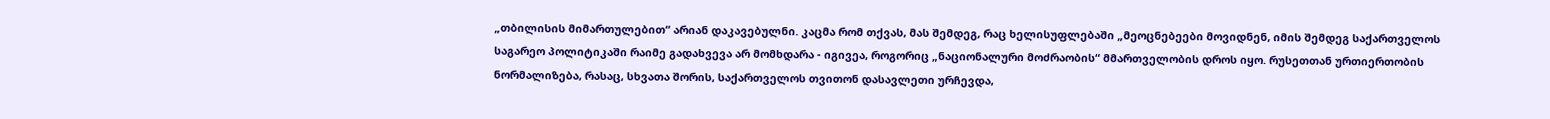„თბილისის მიმართულებით“ არიან დაკავებულნი. კაცმა რომ თქვას, მას შემდეგ, რაც ხელისუფლებაში „მეოცნებეები მოვიდნენ, იმის შემდეგ საქართველოს საგარეო პოლიტიკაში რაიმე გადახვევა არ მომხდარა - იგივეა, როგორიც „ნაციონალური მოძრაობის“ მმართველობის დროს იყო. რუსეთთან ურთიერთობის ნორმალიზება, რასაც, სხვათა შორის, საქართველოს თვითონ დასავლეთი ურჩევდა,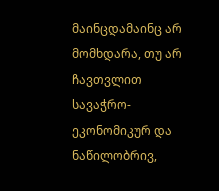მაინცდამაინც არ მომხდარა, თუ არ ჩავთვლით სავაჭრო-ეკონომიკურ და ნაწილობრივ,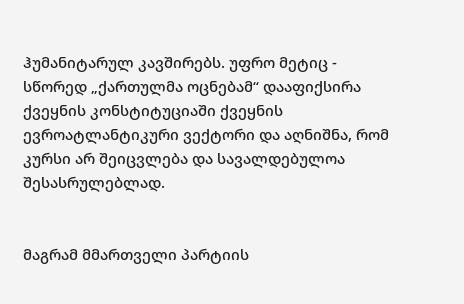ჰუმანიტარულ კავშირებს. უფრო მეტიც - სწორედ „ქართულმა ოცნებამ“ დააფიქსირა ქვეყნის კონსტიტუციაში ქვეყნის ევროატლანტიკური ვექტორი და აღნიშნა, რომ კურსი არ შეიცვლება და სავალდებულოა შესასრულებლად.


მაგრამ მმართველი პარტიის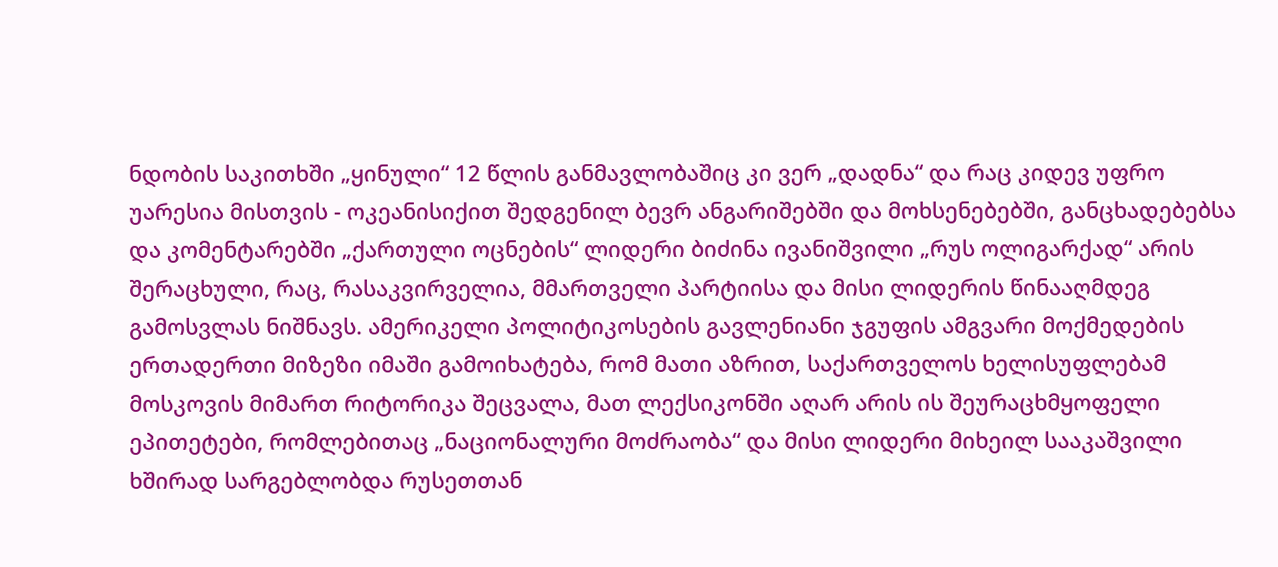ნდობის საკითხში „ყინული“ 12 წლის განმავლობაშიც კი ვერ „დადნა“ და რაც კიდევ უფრო უარესია მისთვის - ოკეანისიქით შედგენილ ბევრ ანგარიშებში და მოხსენებებში, განცხადებებსა და კომენტარებში „ქართული ოცნების“ ლიდერი ბიძინა ივანიშვილი „რუს ოლიგარქად“ არის შერაცხული, რაც, რასაკვირველია, მმართველი პარტიისა და მისი ლიდერის წინააღმდეგ გამოსვლას ნიშნავს. ამერიკელი პოლიტიკოსების გავლენიანი ჯგუფის ამგვარი მოქმედების ერთადერთი მიზეზი იმაში გამოიხატება, რომ მათი აზრით, საქართველოს ხელისუფლებამ მოსკოვის მიმართ რიტორიკა შეცვალა, მათ ლექსიკონში აღარ არის ის შეურაცხმყოფელი ეპითეტები, რომლებითაც „ნაციონალური მოძრაობა“ და მისი ლიდერი მიხეილ სააკაშვილი ხშირად სარგებლობდა რუსეთთან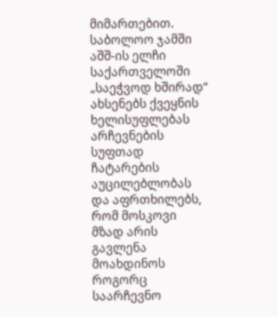მიმართებით. საბოლოო ჯამში აშშ-ის ელჩი საქართველოში „საეჭვოდ ხშირად“ ახსენებს ქვეყნის ხელისუფლებას არჩევნების სუფთად ჩატარების აუცილებლობას და აფრთხილებს, რომ მოსკოვი მზად არის გავლენა მოახდინოს როგორც საარჩევნო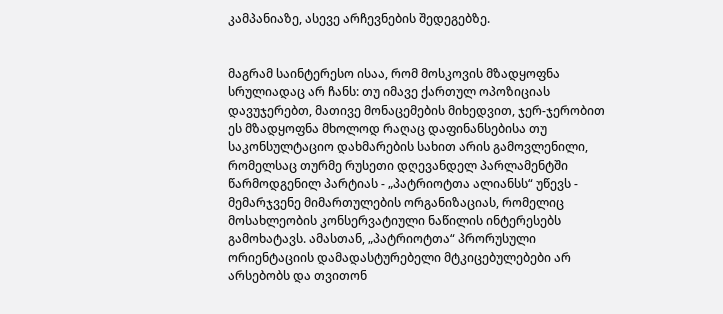კამპანიაზე, ასევე არჩევნების შედეგებზე.


მაგრამ საინტერესო ისაა, რომ მოსკოვის მზადყოფნა სრულიადაც არ ჩანს: თუ იმავე ქართულ ოპოზიციას დავუჯერებთ, მათივე მონაცემების მიხედვით, ჯერ-ჯერობით ეს მზადყოფნა მხოლოდ რაღაც დაფინანსებისა თუ საკონსულტაციო დახმარების სახით არის გამოვლენილი, რომელსაც თურმე რუსეთი დღევანდელ პარლამენტში წარმოდგენილ პარტიას - „პატრიოტთა ალიანსს“ უწევს - მემარჯვენე მიმართულების ორგანიზაციას, რომელიც მოსახლეობის კონსერვატიული ნაწილის ინტერესებს გამოხატავს. ამასთან, „პატრიოტთა“ პრორუსული ორიენტაციის დამადასტურებელი მტკიცებულებები არ არსებობს და თვითონ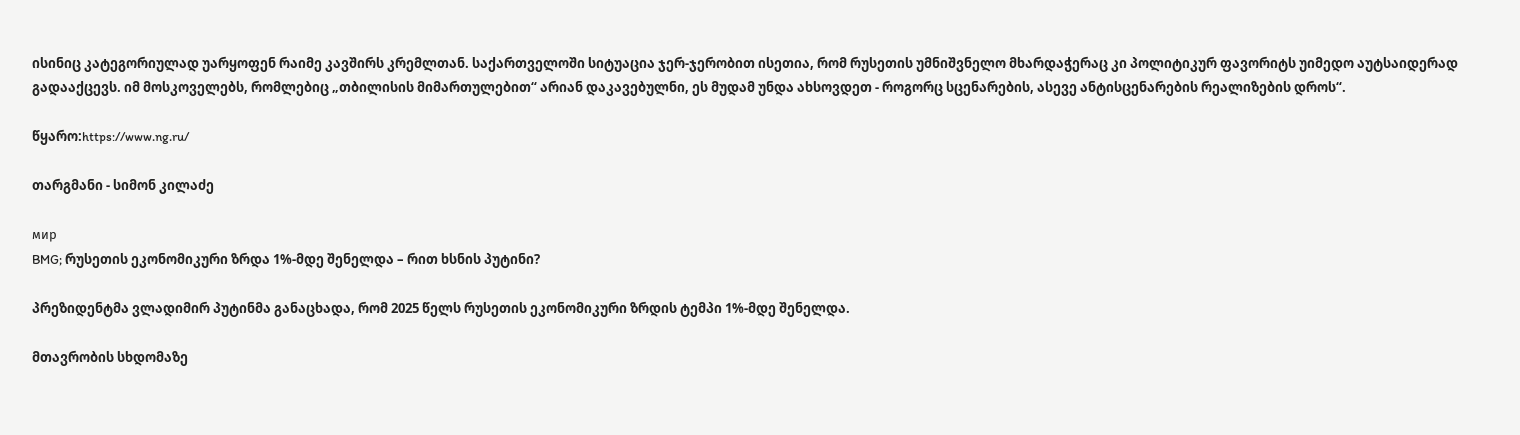ისინიც კატეგორიულად უარყოფენ რაიმე კავშირს კრემლთან. საქართველოში სიტუაცია ჯერ-ჯერობით ისეთია, რომ რუსეთის უმნიშვნელო მხარდაჭერაც კი პოლიტიკურ ფავორიტს უიმედო აუტსაიდერად გადააქცევს. იმ მოსკოველებს, რომლებიც „თბილისის მიმართულებით“ არიან დაკავებულნი, ეს მუდამ უნდა ახსოვდეთ - როგორც სცენარების, ასევე ანტისცენარების რეალიზების დროს“.

წყარო:https://www.ng.ru/

თარგმანი - სიმონ კილაძე

мир
BMG; რუსეთის ეკონომიკური ზრდა 1%-მდე შენელდა – რით ხსნის პუტინი?

პრეზიდენტმა ვლადიმირ პუტინმა განაცხადა, რომ 2025 წელს რუსეთის ეკონომიკური ზრდის ტემპი 1%-მდე შენელდა.

მთავრობის სხდომაზე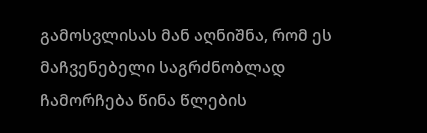გამოსვლისას მან აღნიშნა, რომ ეს მაჩვენებელი საგრძნობლად ჩამორჩება წინა წლების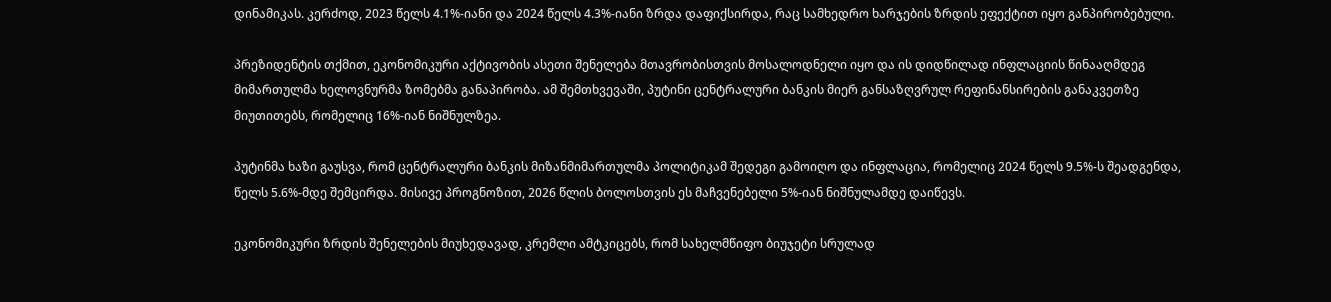დინამიკას. კერძოდ, 2023 წელს 4.1%-იანი და 2024 წელს 4.3%-იანი ზრდა დაფიქსირდა, რაც სამხედრო ხარჯების ზრდის ეფექტით იყო განპირობებული.

პრეზიდენტის თქმით, ეკონომიკური აქტივობის ასეთი შენელება მთავრობისთვის მოსალოდნელი იყო და ის დიდწილად ინფლაციის წინააღმდეგ მიმართულმა ხელოვნურმა ზომებმა განაპირობა. ამ შემთხვევაში, პუტინი ცენტრალური ბანკის მიერ განსაზღვრულ რეფინანსირების განაკვეთზე მიუთითებს, რომელიც 16%-იან ნიშნულზეა.

პუტინმა ხაზი გაუსვა, რომ ცენტრალური ბანკის მიზანმიმართულმა პოლიტიკამ შედეგი გამოიღო და ინფლაცია, რომელიც 2024 წელს 9.5%-ს შეადგენდა, წელს 5.6%-მდე შემცირდა. მისივე პროგნოზით, 2026 წლის ბოლოსთვის ეს მაჩვენებელი 5%-იან ნიშნულამდე დაიწევს.

ეკონომიკური ზრდის შენელების მიუხედავად, კრემლი ამტკიცებს, რომ სახელმწიფო ბიუჯეტი სრულად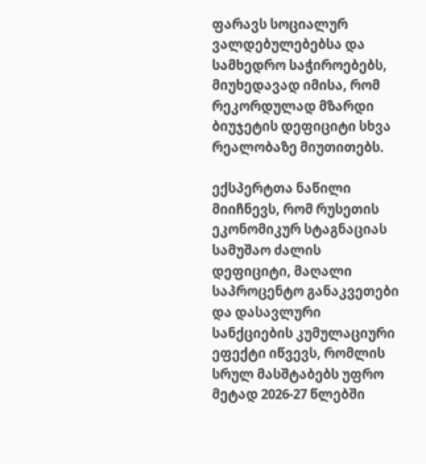ფარავს სოციალურ ვალდებულებებსა და სამხედრო საჭიროებებს, მიუხედავად იმისა, რომ რეკორდულად მზარდი ბიუჯეტის დეფიციტი სხვა რეალობაზე მიუთითებს.

ექსპერტთა ნაწილი მიიჩნევს, რომ რუსეთის ეკონომიკურ სტაგნაციას სამუშაო ძალის დეფიციტი, მაღალი საპროცენტო განაკვეთები და დასავლური სანქციების კუმულაციური ეფექტი იწვევს, რომლის სრულ მასშტაბებს უფრო მეტად 2026-27 წლებში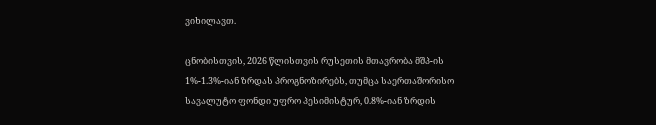ვიხილავთ.

ცნობისთვის, 2026 წლისთვის რუსეთის მთავრობა მშპ-ის 1%-1.3%-იან ზრდას პროგნოზირებს, თუმცა საერთაშორისო სავალუტო ფონდი უფრო პესიმისტურ, 0.8%-იან ზრდის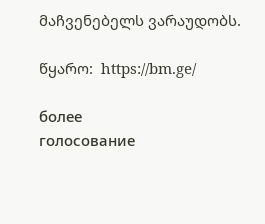მაჩვენებელს ვარაუდობს.

წყარო:  https://bm.ge/

более
голосование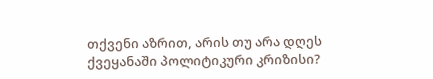თქვენი აზრით, არის თუ არა დღეს ქვეყანაში პოლიტიკური კრიზისი?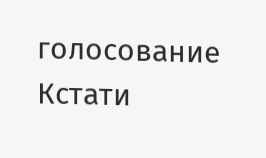голосование
Кстати